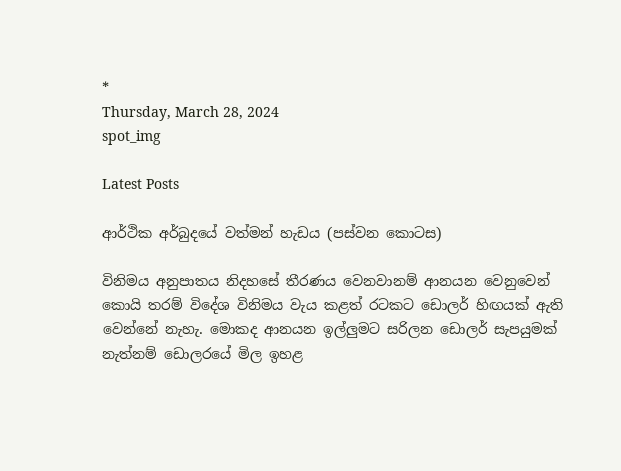*
Thursday, March 28, 2024
spot_img

Latest Posts

ආර්ථික අර්බුදයේ වත්මන් හැඩය (පස්වන කොටස)

විනිමය අනුපාතය නිදහසේ තීරණය වෙනවානම් ආනයන වෙනුවෙන් කොයි තරම් විදේශ විනිමය වැය කළත් රටකට ඩොලර් හිඟයක් ඇති වෙන්නේ නැහැ. මොකද ආනයන ඉල්ලුමට සරිලන ඩොලර් සැපයුමක් නැත්නම් ඩොලරයේ මිල ඉහළ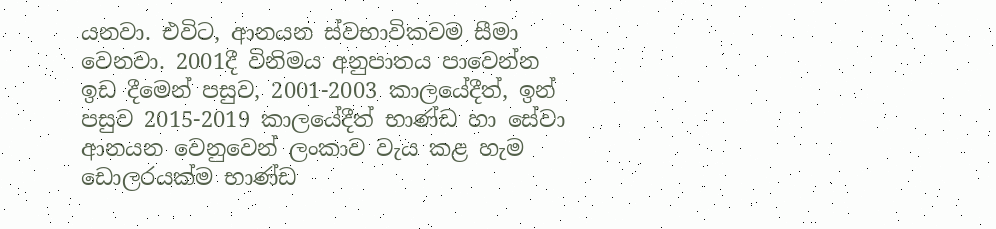යනවා. එවිට, ආනයන ස්වභාවිකවම සීමා වෙනවා. 2001දී විනිමය අනුපාතය පාවෙන්න ඉඩ දීමෙන් පසුව, 2001-2003 කාලයේදීත්, ඉන් පසුව 2015-2019 කාලයේදීත් භාණ්ඩ හා සේවා ආනයන වෙනුවෙන් ලංකාව වැය කළ හැම ඩොලරයක්ම භාණ්ඩ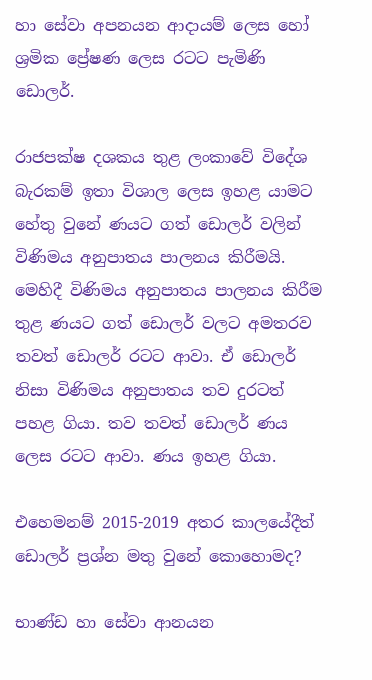හා සේවා අපනයන ආදායම් ලෙස හෝ ශ්‍රමික ප්‍රේෂණ ලෙස රටට පැමිණි ඩොලර්.

රාජපක්ෂ දශකය තුළ ලංකාවේ විදේශ බැරකම් ඉතා විශාල ලෙස ඉහළ යාමට හේතු වුනේ ණයට ගත් ඩොලර් වලින් විණිමය අනුපාතය පාලනය කිරීමයි. මෙහිදී විණිමය අනුපාතය පාලනය කිරීම තුළ ණයට ගත් ඩොලර් වලට අමතරව තවත් ඩොලර් රටට ආවා. ඒ ඩොලර් නිසා විණිමය අනුපාතය තව දුරටත් පහළ ගියා. තව තවත් ඩොලර් ණය ලෙස රටට ආවා. ණය ඉහළ ගියා.

එහෙමනම් 2015-2019 අතර කාලයේදීත් ඩොලර් ප්‍රශ්න මතු වුනේ කොහොමද?

භාණ්ඩ හා සේවා ආනයන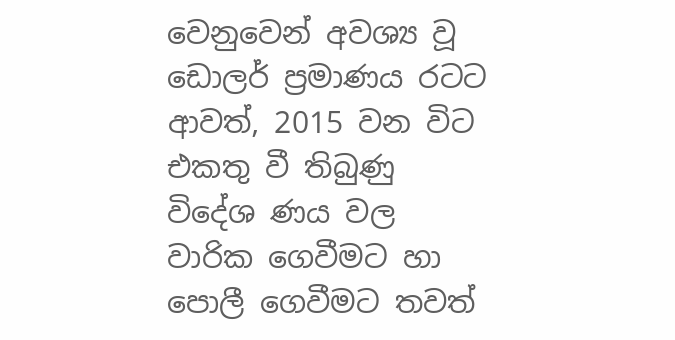වෙනුවෙන් අවශ්‍ය වූ ඩොලර් ප්‍රමාණය රටට ආවත්, 2015 වන විට එකතු වී තිබුණු විදේශ ණය වල වාරික ගෙවීමට හා පොලී ගෙවීමට තවත්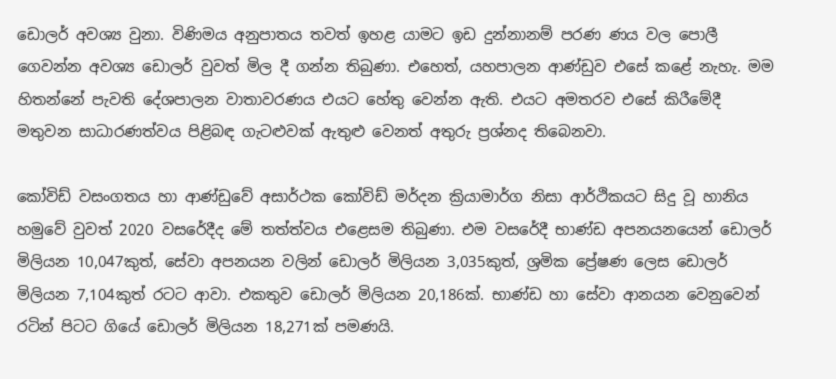ඩොලර් අවශ්‍ය වුනා. විණිමය අනුපාතය තවත් ඉහළ යාමට ඉඩ දුන්නානම් පරණ ණය වල පොලී ගෙවන්න අවශ්‍ය ඩොලර් වුවත් මිල දී ගන්න තිබුණා. එහෙත්, යහපාලන ආණ්ඩුව එසේ කළේ නැහැ. මම හිතන්නේ පැවති දේශපාලන වාතාවරණය එයට හේතු වෙන්න ඇති. එයට අමතරව එසේ කිරීමේදී මතුවන සාධාරණත්වය පිළිබඳ ගැටළුවක් ඇතුළු වෙනත් අතුරු ප්‍රශ්නද තිබෙනවා.

කෝවිඩ් වසංගතය හා ආණ්ඩුවේ අසාර්ථක කෝවිඩ් මර්දන ක්‍රියාමාර්ග නිසා ආර්ථිකයට සිදු වූ හානිය හමුවේ වුවත් 2020 වසරේදීද මේ තත්ත්වය එළෙසම තිබුණා. එම වසරේදී භාණ්ඩ අපනයනයෙන් ඩොලර් මිලියන 10,047කුත්, සේවා අපනයන වලින් ඩොලර් මිලියන 3,035කුත්, ශ්‍රමික ප්‍රේෂණ ලෙස ඩොලර් මිලියන 7,104කුත් රටට ආවා. එකතුව ඩොලර් මිලියන 20,186ක්. භාණ්ඩ හා සේවා ආනයන වෙනුවෙන් රටින් පිටට ගියේ ඩොලර් මිලියන 18,271ක් පමණයි.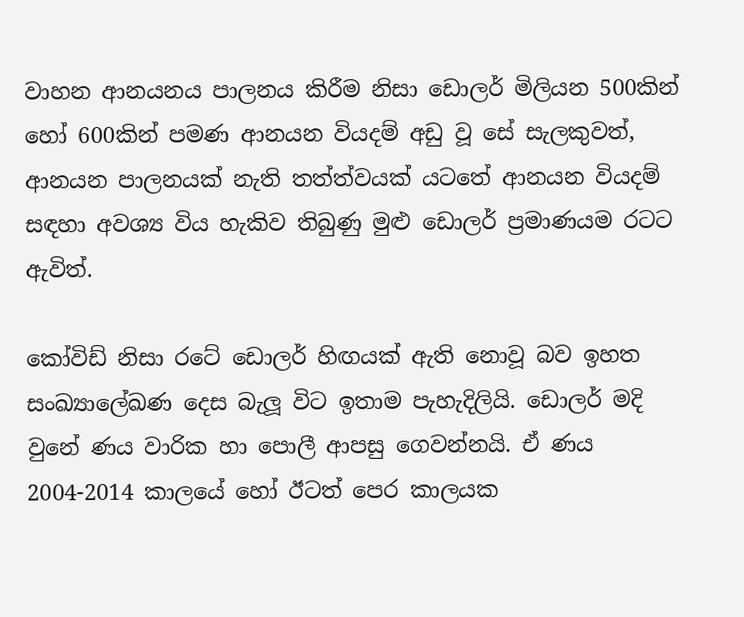වාහන ආනයනය පාලනය කිරීම නිසා ඩොලර් මිලියන 500කින් හෝ 600කින් පමණ ආනයන වියදම් අඩු වූ සේ සැලකුවත්, ආනයන පාලනයක් නැති තත්ත්වයක් යටතේ ආනයන වියදම් සඳහා අවශ්‍ය විය හැකිව තිබුණු මුළු ඩොලර් ප්‍රමාණයම රටට ඇවිත්.

කෝවිඩ් නිසා රටේ ඩොලර් හිඟයක් ඇති නොවූ බව ඉහත සංඛ්‍යාලේඛණ දෙස බැලූ විට ඉතාම පැහැදිලියි. ඩොලර් මදි වුනේ ණය වාරික හා පොලී ආපසු ගෙවන්නයි. ඒ ණය 2004-2014 කාලයේ හෝ ඊටත් පෙර කාලයක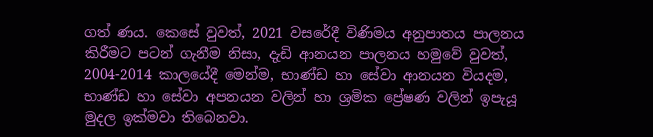ගත් ණය. කෙසේ වුවත්, 2021 වසරේදී විණිමය අනුපාතය පාලනය කිරීමට පටන් ගැනීම නිසා, දැඩි ආනයන පාලනය හමුවේ වුවත්, 2004-2014 කාලයේදී මෙන්ම, භාණ්ඩ හා සේවා ආනයන වියදම, භාණ්ඩ හා සේවා අපනයන වලින් හා ශ්‍රමික ප්‍රේෂණ වලින් ඉපැයූ මුදල ඉක්මවා තිබෙනවා.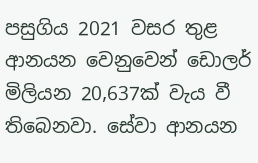පසුගිය 2021 වසර තුළ ආනයන වෙනුවෙන් ඩොලර් මිලියන 20,637ක් වැය වී තිබෙනවා. සේවා ආනයන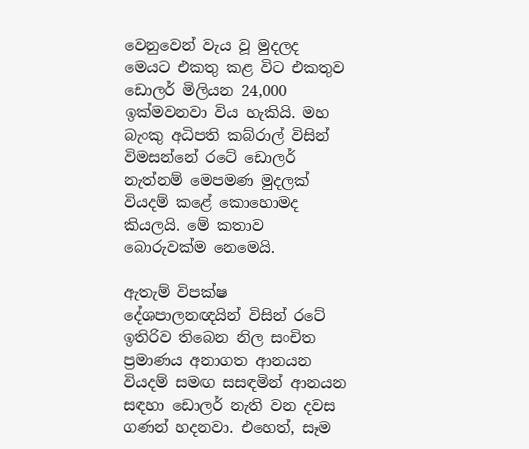වෙනුවෙන් වැය වූ මුදලද මෙයට එකතු කළ විට එකතුව ඩොලර් මිලියන 24,000 ඉක්මවනවා විය හැකියි. මහ බැංකු අධිපති කබ්රාල් විසින් විමසන්නේ රටේ ඩොලර් නැත්නම් මෙපමණ මුදලක් වියදම් කළේ කොහොමද කියලයි. මේ කතාව බොරුවක්ම නෙමෙයි.

ඇතැම් විපක්ෂ දේශපාලනඥයින් විසින් රටේ ඉතිරිව තිබෙන නිල සංචිත ප්‍රමාණය අනාගත ආනයන වියදම් සමඟ සසඳමින් ආනයන සඳහා ඩොලර් නැති වන දවස ගණන් හදනවා. එහෙත්, සෑම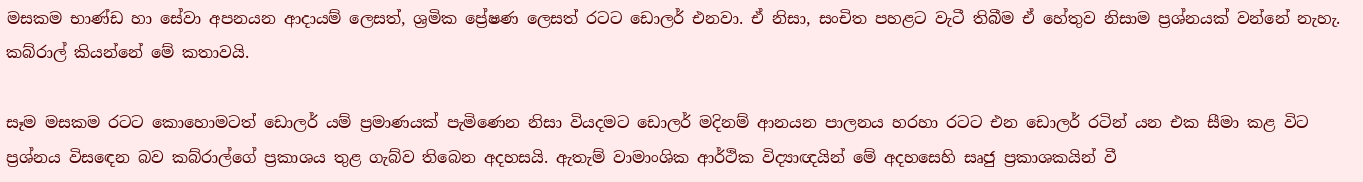මසකම භාණ්ඩ හා සේවා අපනයන ආදායම් ලෙසත්, ශ්‍රමික ප්‍රේෂණ ලෙසත් රටට ඩොලර් එනවා. ඒ නිසා, සංචිත පහළට වැටී තිබීම ඒ හේතුව නිසාම ප්‍රශ්නයක් වන්නේ නැහැ. කබ්රාල් කියන්නේ මේ කතාවයි.

සෑම මසකම රටට කොහොමටත් ඩොලර් යම් ප්‍රමාණයක් පැමිණෙන නිසා වියදමට ඩොලර් මදිනම් ආනයන පාලනය හරහා රටට එන ඩොලර් රටින් යන එක සීමා කළ විට ප්‍රශ්නය විසඳෙන බව කබ්රාල්ගේ ප්‍රකාශය තුළ ගැබ්ව තිබෙන අදහසයි. ඇතැම් වාමාංශික ආර්ථික විද්‍යාඥයින් මේ අදහසෙහි සෘජු ප්‍රකාශකයින් වී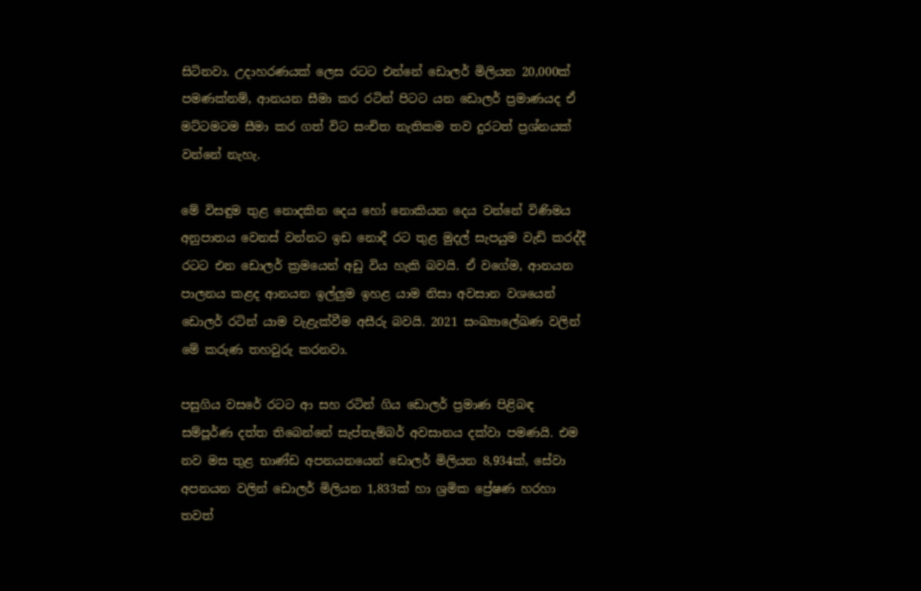සිටිනවා. උදාහරණයක් ලෙස රටට එන්නේ ඩොලර් මිලියන 20,000ක් පමණක්නම්, ආනයන සීමා කර රටින් පිටට යන ඩොලර් ප්‍රමාණයද ඒ මට්ටමටම සීමා කර ගත් විට සංචිත නැතිකම තව දුරටත් ප්‍රශ්නයක් වන්නේ නැහැ.

මේ විසඳුම තුළ නොදකින දෙය හෝ නොකියන දෙය වන්නේ විණිමය අනුපාතය වෙනස් වන්නට ඉඩ නොදී රට තුළ මුදල් සැපයුම වැඩි කරද්දී රටට එන ඩොලර් ක්‍රමයෙන් අඩු විය හැකි බවයි. ඒ වගේම, ආනයන පාලනය කළද ආනයන ඉල්ලුම ඉහළ යාම නිසා අවසාන වශයෙන් ඩොලර් රටින් යාම වැළැක්වීම අසීරු බවයි. 2021 සංඛ්‍යාලේඛණ වලින් මේ කරුණ තහවුරු කරනවා.

පසුගිය වසරේ රටට ආ සහ රටින් ගිය ඩොලර් ප්‍රමාණ පිළිබඳ සම්පූර්ණ දත්ත තිබෙන්නේ සැප්තැම්බර් අවසානය දක්වා පමණයි. එම නව මස තුළ භාණ්ඩ අපනයනයෙන් ඩොලර් මිලියන 8,934ක්, සේවා අපනයන වලින් ඩොලර් මිලියන 1,833ක් හා ශ්‍රමික ප්‍රේෂණ හරහා තවත්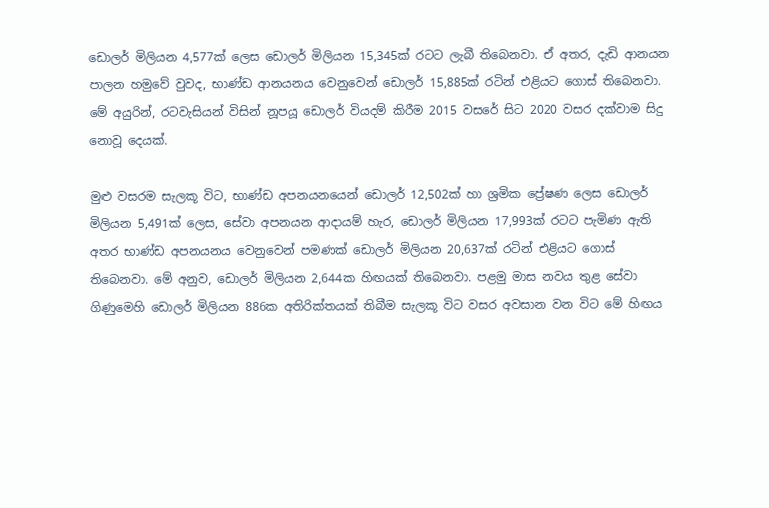ඩොලර් මිලියන 4,577ක් ලෙස ඩොලර් මිලියන 15,345ක් රටට ලැබී තිබෙනවා. ඒ අතර, දැඩි ආනයන පාලන හමුවේ වුවද, භාණ්ඩ ආනයනය වෙනුවෙන් ඩොලර් 15,885ක් රටින් එළියට ගොස් තිබෙනවා. මේ අයුරින්, රටවැසියන් විසින් නූපයූ ඩොලර් වියදම් කිරීම 2015 වසරේ සිට 2020 වසර දක්වාම සිදු නොවූ දෙයක්.

මුළු වසරම සැලකූ විට, භාණ්ඩ අපනයනයෙන් ඩොලර් 12,502ක් හා ශ්‍රමික ප්‍රේෂණ ලෙස ඩොලර් මිලියන 5,491ක් ලෙස, සේවා අපනයන ආදායම් හැර, ඩොලර් මිලියන 17,993ක් රටට පැමිණ ඇති අතර භාණ්ඩ අපනයනය වෙනුවෙන් පමණක් ඩොලර් මිලියන 20,637ක් රටින් එළියට ගොස් තිබෙනවා. මේ අනුව, ඩොලර් මිලියන 2,644ක හිඟයක් තිබෙනවා. පළමු මාස නවය තුළ සේවා ගිණුමෙහි ඩොලර් මිලියන 886ක අතිරික්තයක් තිබීම සැලකූ විට වසර අවසාන වන විට මේ හිඟය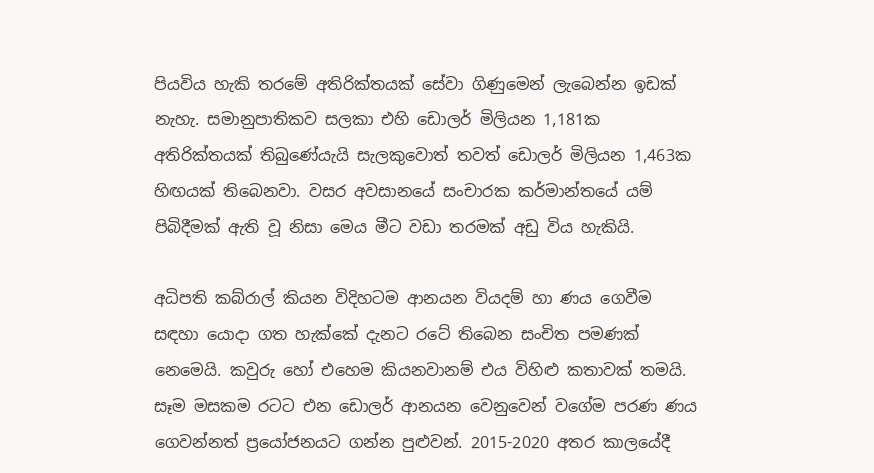පියවිය හැකි තරමේ අතිරික්තයක් සේවා ගිණුමෙන් ලැබෙන්න ඉඩක් නැහැ. සමානුපාතිකව සලකා එහි ඩොලර් මිලියන 1,181ක අතිරික්තයක් තිබුණේයැයි සැලකුවොත් තවත් ඩොලර් මිලියන 1,463ක හිඟයක් තිබෙනවා. වසර අවසානයේ සංචාරක කර්මාන්තයේ යම් පිබිදීමක් ඇති වූ නිසා මෙය මීට වඩා තරමක් අඩු විය හැකියි.

අධිපති කබ්රාල් කියන විදිහටම ආනයන වියදම් හා ණය ගෙවීම සඳහා යොදා ගත හැක්කේ දැනට රටේ තිබෙන සංචිත පමණක් නෙමෙයි. කවුරු හෝ එහෙම කියනවානම් එය විහිළු කතාවක් තමයි. සෑම මසකම රටට එන ඩොලර් ආනයන වෙනුවෙන් වගේම පරණ ණය ගෙවන්නත් ප්‍රයෝජනයට ගන්න පුළුවන්. 2015-2020 අතර කාලයේදී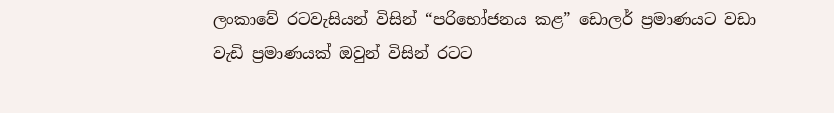ලංකාවේ රටවැසියන් විසින් “පරිභෝජනය කළ” ඩොලර් ප්‍රමාණයට වඩා වැඩි ප්‍රමාණයක් ඔවුන් විසින් රටට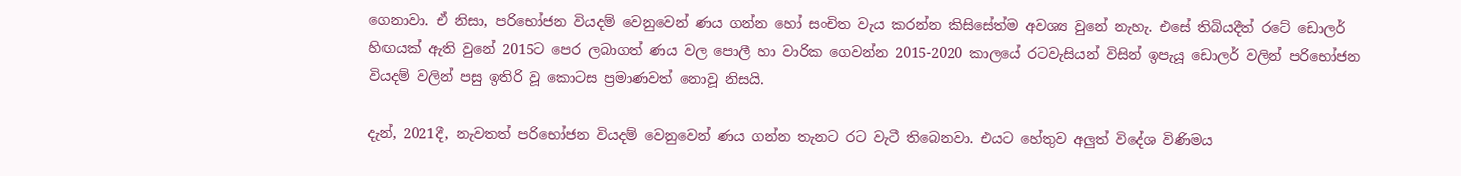ගෙනාවා. ඒ නිසා, පරිභෝජන වියදම් වෙනුවෙන් ණය ගන්න හෝ සංචිත වැය කරන්න කිසිසේත්ම අවශ්‍ය වුනේ නැහැ. එසේ තිබියදීත් රටේ ඩොලර් හිඟයක් ඇති වුනේ 2015ට පෙර ලබාගත් ණය වල පොලී හා වාරික ගෙවන්න 2015-2020 කාලයේ රටවැසියන් විසින් ඉපැයූ ඩොලර් වලින් පරිභෝජන වියදම් වලින් පසු ඉතිරි වූ කොටස ප්‍රමාණවත් නොවූ නිසයි.

දැන්, 2021දී, නැවතත් පරිභෝජන වියදම් වෙනුවෙන් ණය ගන්න තැනට රට වැටී තිබෙනවා. එයට හේතුව අලුත් විදේශ විණිමය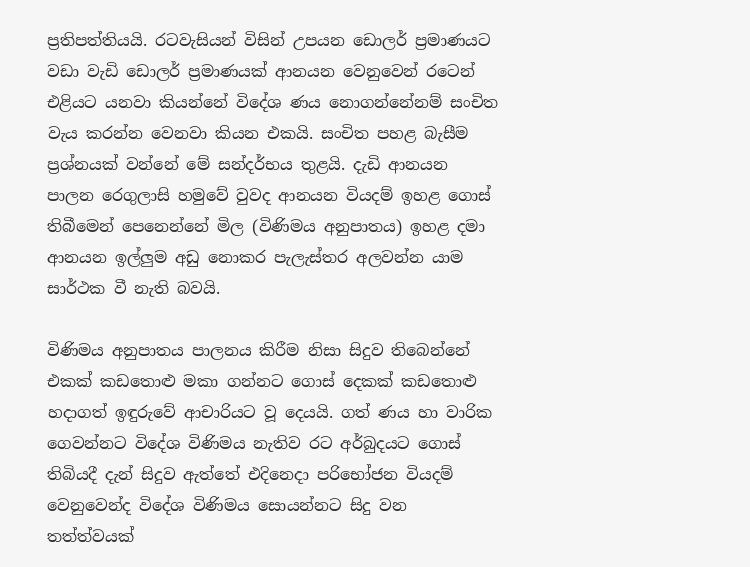ප්‍රතිපත්තියයි. රටවැසියන් විසින් උපයන ඩොලර් ප්‍රමාණයට වඩා වැඩි ඩොලර් ප්‍රමාණයක් ආනයන වෙනුවෙන් රටෙන් එළියට යනවා කියන්නේ විදේශ ණය නොගන්නේනම් සංචිත වැය කරන්න වෙනවා කියන එකයි. සංචිත පහළ බැසීම ප්‍රශ්නයක් වන්නේ මේ සන්දර්භය තුළයි. දැඩි ආනයන පාලන රෙගුලාසි හමුවේ වුවද ආනයන වියදම් ඉහළ ගොස් තිබීමෙන් පෙනෙන්නේ මිල (විණිමය අනුපාතය) ඉහළ දමා ආනයන ඉල්ලුම අඩු නොකර පැලැස්තර අලවන්න යාම සාර්ථක වී නැති බවයි.

විණිමය අනුපාතය පාලනය කිරීම නිසා සිදුව තිබෙන්නේ එකක් කඩතොළු මකා ගන්නට ගොස් දෙකක් කඩතොළු හදාගත් ඉඳුරුවේ ආචාරියට වූ දෙයයි. ගත් ණය හා වාරික ගෙවන්නට විදේශ විණිමය නැතිව රට අර්බුදයට ගොස් තිබියදී දැන් සිදුව ඇත්තේ එදිනෙදා පරිභෝජන වියදම් වෙනුවෙන්ද විදේශ විණිමය සොයන්නට සිදු වන තත්ත්වයක්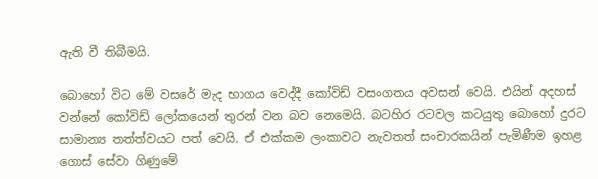ඇති වී තිබීමයි.

බොහෝ විට මේ වසරේ මැද භාගය වෙද්දී කෝවිඩ් වසංගතය අවසන් වෙයි. එයින් අදහස් වන්නේ කෝවිඩ් ලෝකයෙන් තුරන් වන බව නෙමෙයි. බටහිර රටවල කටයුතු බොහෝ දුරට සාමාන්‍ය තත්ත්වයට පත් වෙයි. ඒ එක්කම ලංකාවට නැවතත් සංචාරකයින් පැමිණීම ඉහළ ගොස් සේවා ගිණුමේ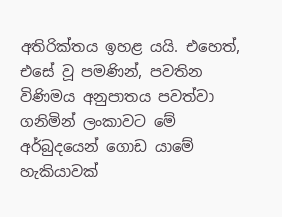අතිරික්තය ඉහළ යයි. එහෙත්, එසේ වූ පමණින්, පවතින විණිමය අනුපාතය පවත්වා ගනිමින් ලංකාවට මේ අර්බුදයෙන් ගොඩ යාමේ හැකියාවක්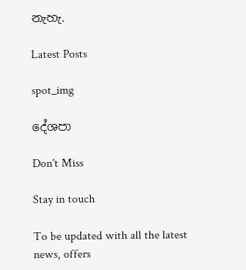නැහැ.

Latest Posts

spot_img

දේශපා

Don't Miss

Stay in touch

To be updated with all the latest news, offers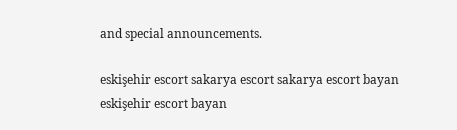and special announcements.

eskişehir escort sakarya escort sakarya escort bayan eskişehir escort bayan